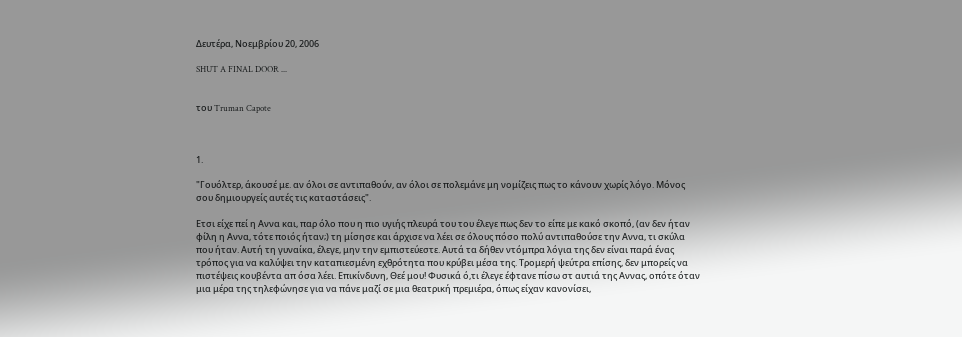Δευτέρα, Νοεμβρίου 20, 2006

SHUT A FINAL DOOR ...


του Truman Capote



1.

"Γουόλτερ, άκουσέ με. αν όλοι σε αντιπαθούν, αν όλοι σε πολεμάνε μη νομίζεις πως το κάνουν χωρίς λόγο. Μόνος σου δημιουργείς αυτές τις καταστάσεις".

Ετσι είχε πεί η Αννα και, παρ όλο που η πιο υγιής πλευρά του του έλεγε πως δεν το είπε με κακό σκοπό, (αν δεν ήταν φίλη η Αννα, τότε ποιός ήταν;) τη μίσησε και άρχισε να λέει σε όλους πόσο πολύ αντιπαθούσε την Αννα, τι σκύλα που ήταν. Αυτή τη γυναίκα, έλεγε, μην την εμπιστεύεστε. Αυτά τα δήθεν ντόμπρα λόγια της δεν είναι παρά ένας τρόπος για να καλύψει την καταπιεσμένη εχθρότητα που κρύβει μέσα της. Τρομερή ψεύτρα επίσης, δεν μπορείς να πιστέψεις κουβέντα απ όσα λέει. Επικίνδυνη, Θεέ μου! Φυσικά ό,τι έλεγε έφτανε πίσω στ αυτιά της Αννας, οπότε όταν μια μέρα της τηλεφώνησε για να πάνε μαζί σε μια θεατρική πρεμιέρα, όπως είχαν κανονίσει,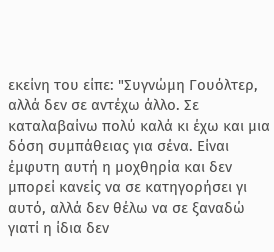εκείνη του είπε: "Συγνώμη Γουόλτερ, αλλά δεν σε αντέχω άλλο. Σε καταλαβαίνω πολύ καλά κι έχω και μια δόση συμπάθειας για σένα. Είναι έμφυτη αυτή η μοχθηρία και δεν μπορεί κανείς να σε κατηγορήσει γι αυτό, αλλά δεν θέλω να σε ξαναδώ γιατί η ίδια δεν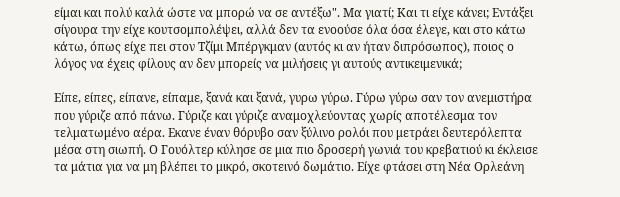είμαι και πολύ καλά ώστε να μπορώ να σε αντέξω". Μα γιατί; Και τι είχε κάνει; Εντάξει σίγουρα την είχε κουτσομπολέψει, αλλά δεν τα ενοούσε όλα όσα έλεγε, και στο κάτω κάτω, όπως είχε πει στον Τζίμι Μπέργκμαν (αυτός κι αν ήταν διπρόσωπος), ποιος ο λόγος να έχεις φίλους αν δεν μπορείς να μιλήσεις γι αυτούς αντικειμενικά;

Είπε, είπες, είπανε, είπαμε, ξανά και ξανά, γυρω γύρω. Γύρω γύρω σαν τον ανεμιστήρα που γύριζε από πάνω. Γύριζε και γύριζε αναμοχλεύοντας χωρίς αποτέλεσμα τον τελματωμένο αέρα. Εκανε έναν θόρυβο σαν ξύλινο ρολόι που μετράει δευτερόλεπτα μέσα στη σιωπή. Ο Γουόλτερ κύλησε σε μια πιο δροσερή γωνιά του κρεβατιού κι έκλεισε τα μάτια για να μη βλέπει το μικρό, σκοτεινό δωμάτιο. Είχε φτάσει στη Νέα Ορλεάνη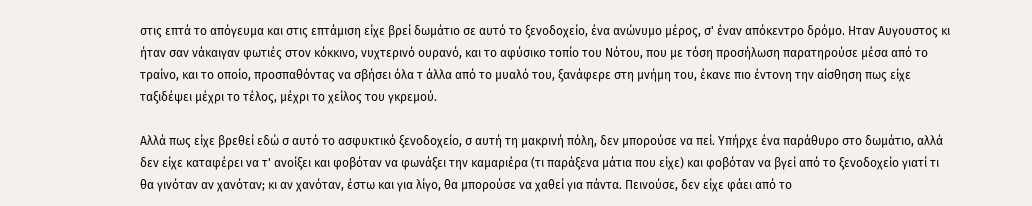στις επτά το απόγευμα και στις επτάμιση είχε βρεί δωμάτιο σε αυτό το ξενοδοχείο, ένα ανώνυμο μέρος, σ' έναν απόκεντρο δρόμο. Ηταν Αυγουστος κι ήταν σαν νάκαιγαν φωτιές στον κόκκινο, νυχτερινό ουρανό, και το αφύσικο τοπίο του Νότου, που με τόση προσήλωση παρατηρούσε μέσα από το τραίνο, και το οποίο, προσπαθόντας να σβήσει όλα τ άλλα από το μυαλό του, ξανάφερε στη μνήμη του, έκανε πιο έντονη την αίσθηση πως είχε ταξιδέψει μέχρι το τέλος, μέχρι το χείλος του γκρεμού.

Αλλά πως είχε βρεθεί εδώ σ αυτό το ασφυκτικό ξενοδοχείο, σ αυτή τη μακρινή πόλη, δεν μπορούσε να πεί. Υπήρχε ένα παράθυρο στο δωμάτιο, αλλά δεν είχε καταφέρει να τ' ανοίξει και φοβόταν να φωνάξει την καμαριέρα (τι παράξενα μάτια που είχε) και φοβόταν να βγεί από το ξενοδοχείο γιατί τι θα γινόταν αν χανόταν; κι αν χανόταν, έστω και για λίγο, θα μπορούσε να χαθεί για πάντα. Πεινούσε, δεν είχε φάει από το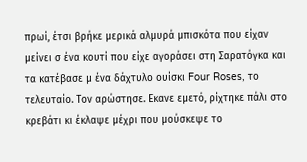πρωί, έτσι βρήκε μερικά αλμυρά μπισκότα που είχαν μείνει σ ένα κουτί που είχε αγοράσει στη Σαρατόγκα και τα κατέβασε μ ένα δάχτυλο ουίσκι Four Roses, το τελευταίο. Τον αρώστησε. Εκανε εμετό, ρίχτηκε πάλι στο κρεβάτι κι έκλαψε μέχρι που μούσκεψε το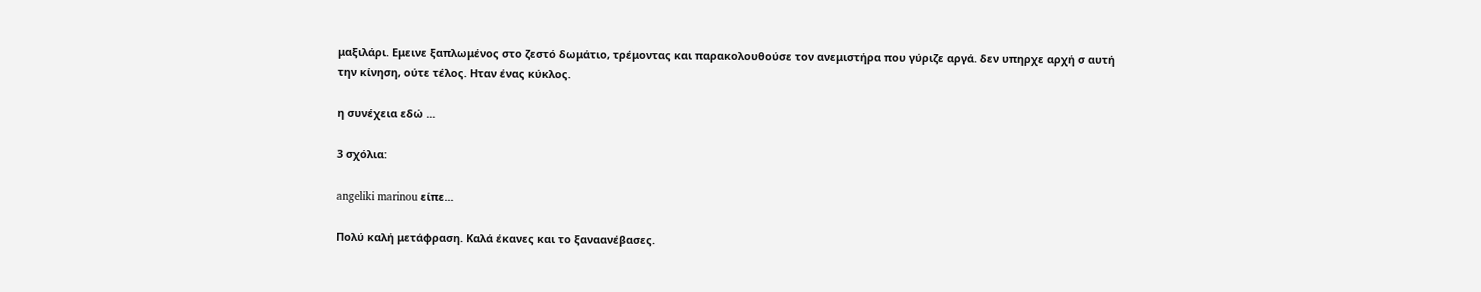μαξιλάρι. Εμεινε ξαπλωμένος στο ζεστό δωμάτιο, τρέμοντας και παρακολουθούσε τον ανεμιστήρα που γύριζε αργά. δεν υπηρχε αρχή σ αυτή την κίνηση, ούτε τέλος. Ηταν ένας κύκλος.

η συνέχεια εδώ ...

3 σχόλια:

angeliki marinou είπε...

Πολύ καλή μετάφραση. Καλά έκανες και το ξαναανέβασες.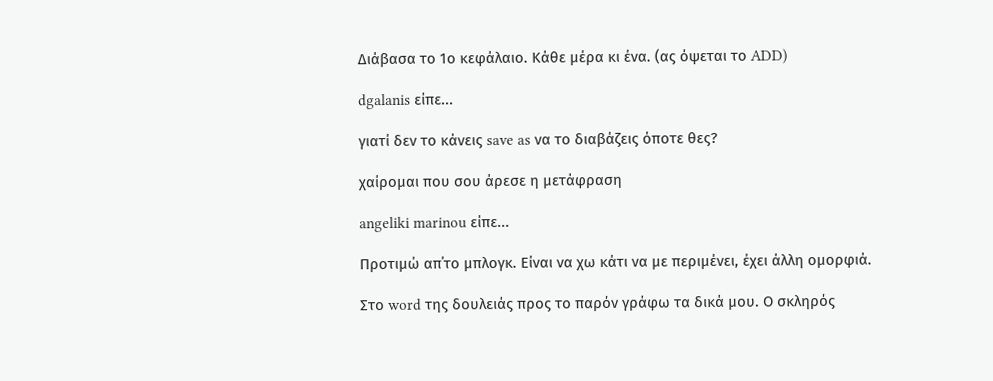Διάβασα το 1ο κεφάλαιο. Κάθε μέρα κι ένα. (ας όψεται το ADD)

dgalanis είπε...

γιατί δεν το κάνεις save as να το διαβάζεις όποτε θες?

χαίρομαι που σου άρεσε η μετάφραση

angeliki marinou είπε...

Προτιμώ απ΄το μπλογκ. Είναι να χω κάτι να με περιμένει, έχει άλλη ομορφιά.

Στο word της δουλειάς προς το παρόν γράφω τα δικά μου. Ο σκληρός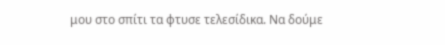μου στο σπίτι τα φτυσε τελεσίδικα. Να δούμε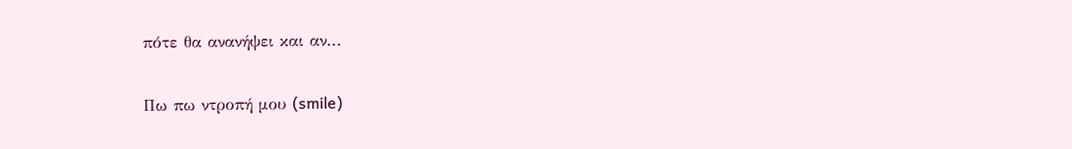πότε θα ανανήψει και αν...

Πω πω ντροπή μου (smile)